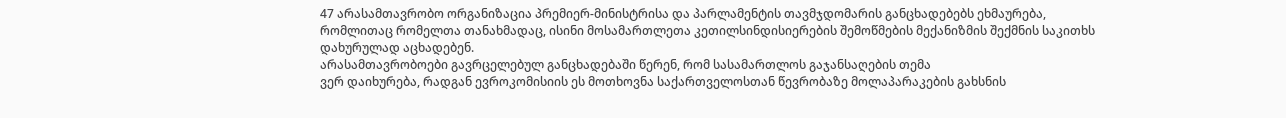47 არასამთავრობო ორგანიზაცია პრემიერ-მინისტრისა და პარლამენტის თავმჯდომარის განცხადებებს ეხმაურება, რომლითაც რომელთა თანახმადაც, ისინი მოსამართლეთა კეთილსინდისიერების შემოწმების მექანიზმის შექმნის საკითხს დახურულად აცხადებენ.
არასამთავრობოები გავრცელებულ განცხადებაში წერენ, რომ სასამართლოს გაჯანსაღების თემა
ვერ დაიხურება, რადგან ევროკომისიის ეს მოთხოვნა საქართველოსთან წევრობაზე მოლაპარაკების გახსნის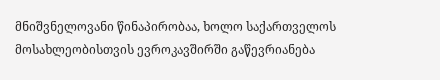მნიშვნელოვანი წინაპირობაა, ხოლო საქართველოს მოსახლეობისთვის ევროკავშირში გაწევრიანება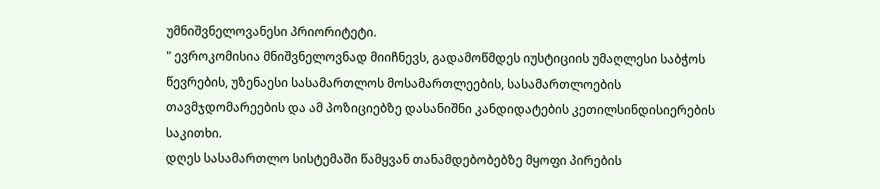უმნიშვნელოვანესი პრიორიტეტი.
" ევროკომისია მნიშვნელოვნად მიიჩნევს, გადამოწმდეს იუსტიციის უმაღლესი საბჭოს წევრების, უზენაესი სასამართლოს მოსამართლეების, სასამართლოების თავმჯდომარეების და ამ პოზიციებზე დასანიშნი კანდიდატების კეთილსინდისიერების საკითხი.
დღეს სასამართლო სისტემაში წამყვან თანამდებობებზე მყოფი პირების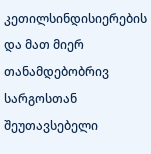კეთილსინდისიერების და მათ მიერ თანამდებობრივ სარგოსთან შეუთავსებელი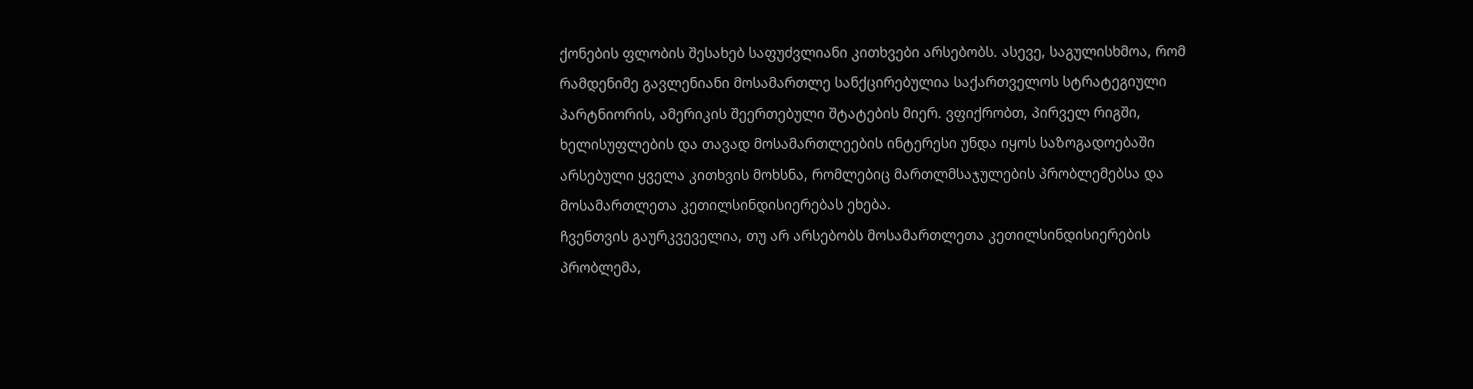ქონების ფლობის შესახებ საფუძვლიანი კითხვები არსებობს. ასევე, საგულისხმოა, რომ რამდენიმე გავლენიანი მოსამართლე სანქცირებულია საქართველოს სტრატეგიული პარტნიორის, ამერიკის შეერთებული შტატების მიერ. ვფიქრობთ, პირველ რიგში, ხელისუფლების და თავად მოსამართლეების ინტერესი უნდა იყოს საზოგადოებაში არსებული ყველა კითხვის მოხსნა, რომლებიც მართლმსაჯულების პრობლემებსა და მოსამართლეთა კეთილსინდისიერებას ეხება.
ჩვენთვის გაურკვეველია, თუ არ არსებობს მოსამართლეთა კეთილსინდისიერების პრობლემა,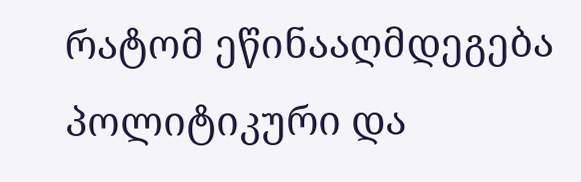რატომ ეწინააღმდეგება პოლიტიკური და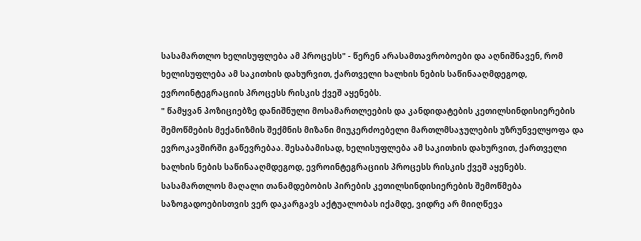სასამართლო ხელისუფლება ამ პროცესს" - წერენ არასამთავრობოები და აღნიშნავენ, რომ ხელისუფლება ამ საკითხის დახურვით, ქართველი ხალხის ნების საწინააღმდეგოდ, ევროინტეგრაციის პროცესს რისკის ქვეშ აყენებს.
" წამყვან პოზიციებზე დანიშნული მოსამართლეების და კანდიდატების კეთილსინდისიერების შემოწმების მექანიზმის შექმნის მიზანი მიუკერძოებელი მართლმსაჯულების უზრუნველყოფა და ევროკავშირში გაწევრებაა. შესაბამისად, ხელისუფლება ამ საკითხის დახურვით, ქართველი ხალხის ნების საწინააღმდეგოდ, ევროინტეგრაციის პროცესს რისკის ქვეშ აყენებს. სასამართლოს მაღალი თანამდებობის პირების კეთილსინდისიერების შემოწმება საზოგადოებისთვის ვერ დაკარგავს აქტუალობას იქამდე, ვიდრე არ მიიღწევა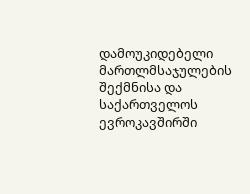დამოუკიდებელი მართლმსაჯულების შექმნისა და საქართველოს ევროკავშირში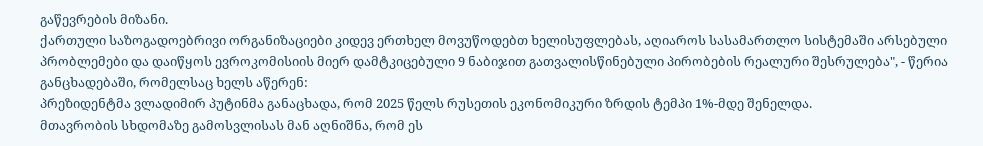გაწევრების მიზანი.
ქართული საზოგადოებრივი ორგანიზაციები კიდევ ერთხელ მოვუწოდებთ ხელისუფლებას, აღიაროს სასამართლო სისტემაში არსებული პრობლემები და დაიწყოს ევროკომისიის მიერ დამტკიცებული 9 ნაბიჯით გათვალისწინებული პირობების რეალური შესრულება", - წერია განცხადებაში, რომელსაც ხელს აწერენ:
პრეზიდენტმა ვლადიმირ პუტინმა განაცხადა, რომ 2025 წელს რუსეთის ეკონომიკური ზრდის ტემპი 1%-მდე შენელდა.
მთავრობის სხდომაზე გამოსვლისას მან აღნიშნა, რომ ეს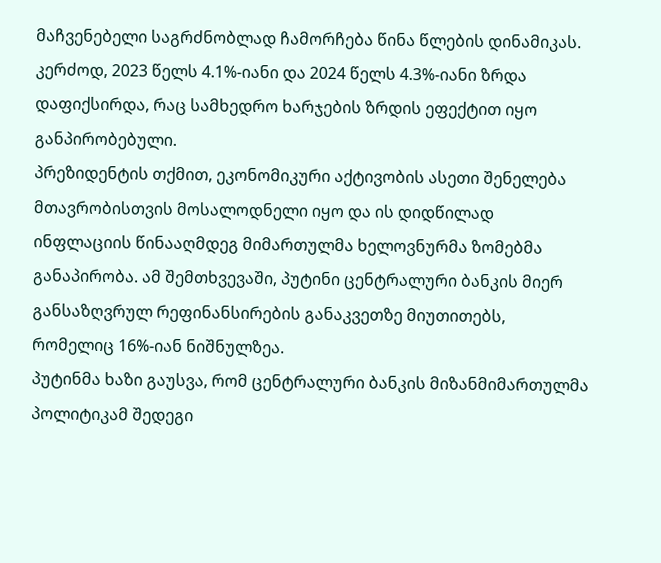მაჩვენებელი საგრძნობლად ჩამორჩება წინა წლების დინამიკას. კერძოდ, 2023 წელს 4.1%-იანი და 2024 წელს 4.3%-იანი ზრდა დაფიქსირდა, რაც სამხედრო ხარჯების ზრდის ეფექტით იყო განპირობებული.
პრეზიდენტის თქმით, ეკონომიკური აქტივობის ასეთი შენელება მთავრობისთვის მოსალოდნელი იყო და ის დიდწილად ინფლაციის წინააღმდეგ მიმართულმა ხელოვნურმა ზომებმა განაპირობა. ამ შემთხვევაში, პუტინი ცენტრალური ბანკის მიერ განსაზღვრულ რეფინანსირების განაკვეთზე მიუთითებს, რომელიც 16%-იან ნიშნულზეა.
პუტინმა ხაზი გაუსვა, რომ ცენტრალური ბანკის მიზანმიმართულმა პოლიტიკამ შედეგი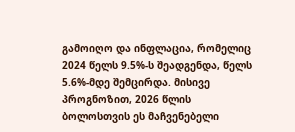გამოიღო და ინფლაცია, რომელიც 2024 წელს 9.5%-ს შეადგენდა, წელს 5.6%-მდე შემცირდა. მისივე პროგნოზით, 2026 წლის ბოლოსთვის ეს მაჩვენებელი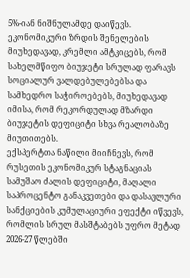5%-იან ნიშნულამდე დაიწევს.
ეკონომიკური ზრდის შენელების მიუხედავად, კრემლი ამტკიცებს, რომ სახელმწიფო ბიუჯეტი სრულად ფარავს სოციალურ ვალდებულებებსა და სამხედრო საჭიროებებს, მიუხედავად იმისა, რომ რეკორდულად მზარდი ბიუჯეტის დეფიციტი სხვა რეალობაზე მიუთითებს.
ექსპერტთა ნაწილი მიიჩნევს, რომ რუსეთის ეკონომიკურ სტაგნაციას სამუშაო ძალის დეფიციტი, მაღალი საპროცენტო განაკვეთები და დასავლური სანქციების კუმულაციური ეფექტი იწვევს, რომლის სრულ მასშტაბებს უფრო მეტად 2026-27 წლებში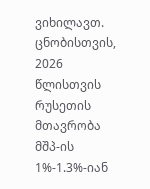ვიხილავთ.
ცნობისთვის, 2026 წლისთვის რუსეთის მთავრობა მშპ-ის 1%-1.3%-იან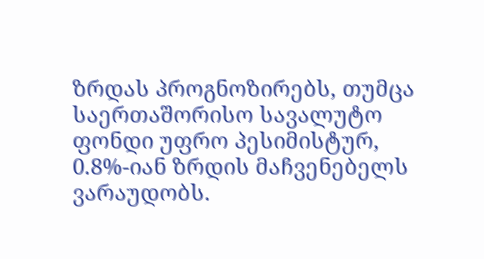ზრდას პროგნოზირებს, თუმცა საერთაშორისო სავალუტო ფონდი უფრო პესიმისტურ, 0.8%-იან ზრდის მაჩვენებელს ვარაუდობს.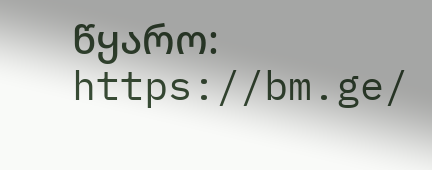წყარო: https://bm.ge/